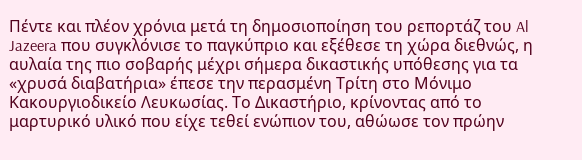Πέντε και πλέον χρόνια μετά τη δημοσιοποίηση του ρεπορτάζ του Al Jazeera που συγκλόνισε το παγκύπριο και εξέθεσε τη χώρα διεθνώς, η αυλαία της πιο σοβαρής μέχρι σήμερα δικαστικής υπόθεσης για τα «χρυσά διαβατήρια» έπεσε την περασμένη Τρίτη στο Μόνιμο Κακουργιοδικείο Λευκωσίας. Το Δικαστήριο, κρίνοντας από το μαρτυρικό υλικό που είχε τεθεί ενώπιον του, αθώωσε τον πρώην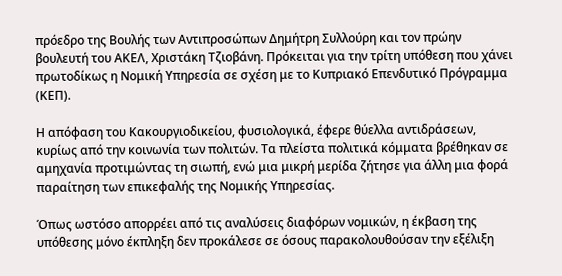πρόεδρο της Βουλής των Αντιπροσώπων Δημήτρη Συλλούρη και τον πρώην βουλευτή του ΑΚΕΛ, Χριστάκη Τζιοβάνη. Πρόκειται για την τρίτη υπόθεση που χάνει πρωτοδίκως η Νομική Υπηρεσία σε σχέση με το Κυπριακό Επενδυτικό Πρόγραμμα (ΚΕΠ).

Η απόφαση του Κακουργιοδικείου, φυσιολογικά, έφερε θύελλα αντιδράσεων, κυρίως από την κοινωνία των πολιτών. Τα πλείστα πολιτικά κόμματα βρέθηκαν σε αμηχανία προτιμώντας τη σιωπή, ενώ μια μικρή μερίδα ζήτησε για άλλη μια φορά παραίτηση των επικεφαλής της Νομικής Υπηρεσίας.

Όπως ωστόσο απορρέει από τις αναλύσεις διαφόρων νομικών, η έκβαση της υπόθεσης μόνο έκπληξη δεν προκάλεσε σε όσους παρακολουθούσαν την εξέλιξη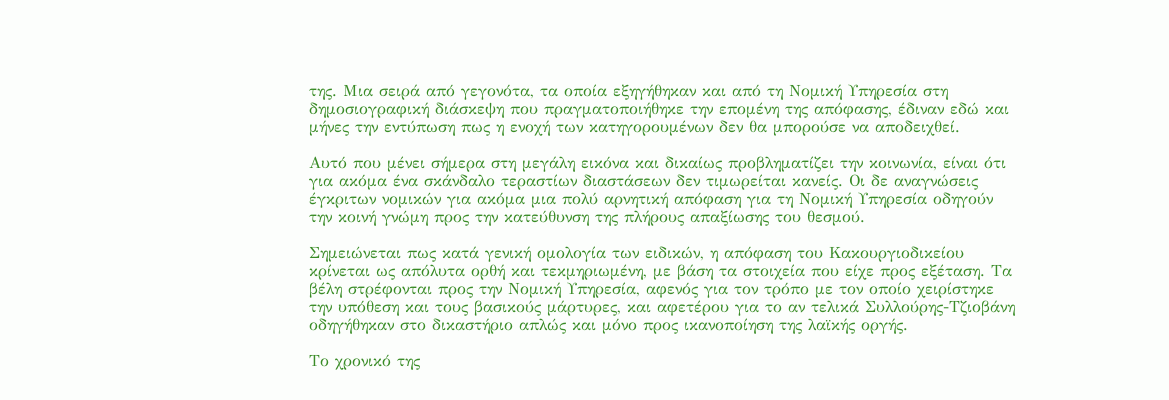της. Μια σειρά από γεγονότα, τα οποία εξηγήθηκαν και από τη Νομική Υπηρεσία στη δημοσιογραφική διάσκεψη που πραγματοποιήθηκε την επομένη της απόφασης, έδιναν εδώ και μήνες την εντύπωση πως η ενοχή των κατηγορουμένων δεν θα μπορούσε να αποδειχθεί.

Αυτό που μένει σήμερα στη μεγάλη εικόνα και δικαίως προβληματίζει την κοινωνία, είναι ότι για ακόμα ένα σκάνδαλο τεραστίων διαστάσεων δεν τιμωρείται κανείς. Οι δε αναγνώσεις έγκριτων νομικών για ακόμα μια πολύ αρνητική απόφαση για τη Νομική Υπηρεσία οδηγούν την κοινή γνώμη προς την κατεύθυνση της πλήρους απαξίωσης του θεσμού.

Σημειώνεται πως κατά γενική ομολογία των ειδικών, η απόφαση του Κακουργιοδικείου κρίνεται ως απόλυτα ορθή και τεκμηριωμένη, με βάση τα στοιχεία που είχε προς εξέταση. Τα βέλη στρέφονται προς την Νομική Υπηρεσία, αφενός για τον τρόπο με τον οποίο χειρίστηκε την υπόθεση και τους βασικούς μάρτυρες, και αφετέρου για το αν τελικά Συλλούρης-Τζιοβάνη οδηγήθηκαν στο δικαστήριο απλώς και μόνο προς ικανοποίηση της λαϊκής οργής.

Το χρονικό της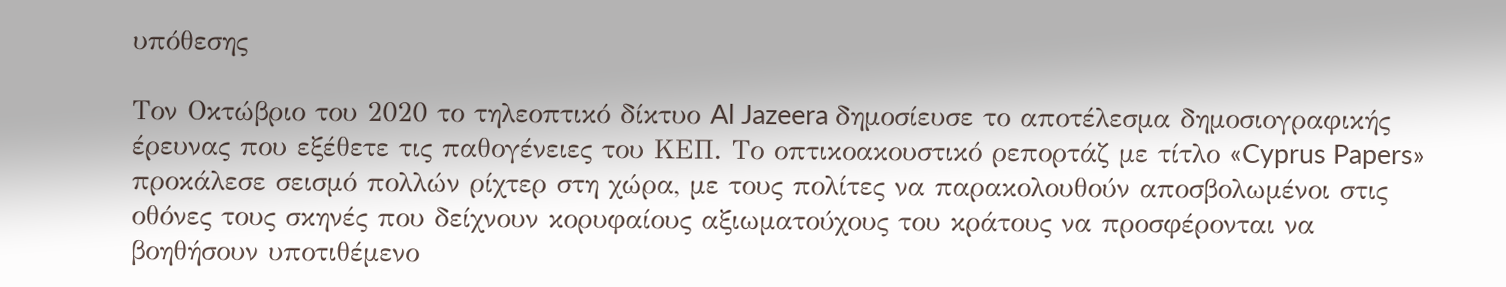υπόθεσης

Τον Οκτώβριο του 2020 το τηλεοπτικό δίκτυο Al Jazeera δημοσίευσε το αποτέλεσμα δημοσιογραφικής έρευνας που εξέθετε τις παθογένειες του ΚΕΠ. Το οπτικοακουστικό ρεπορτάζ με τίτλο «Cyprus Papers» προκάλεσε σεισμό πολλών ρίχτερ στη χώρα, με τους πολίτες να παρακολουθούν αποσβολωμένοι στις οθόνες τους σκηνές που δείχνουν κορυφαίους αξιωματούχους του κράτους να προσφέρονται να βοηθήσουν υποτιθέμενο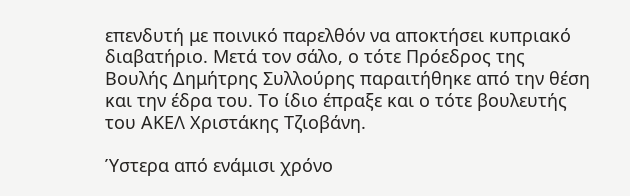επενδυτή με ποινικό παρελθόν να αποκτήσει κυπριακό διαβατήριο. Μετά τον σάλο, ο τότε Πρόεδρος της Βουλής Δημήτρης Συλλούρης παραιτήθηκε από την θέση και την έδρα του. Το ίδιο έπραξε και ο τότε βουλευτής του ΑΚΕΛ Χριστάκης Τζιοβάνη.

Ύστερα από ενάμισι χρόνο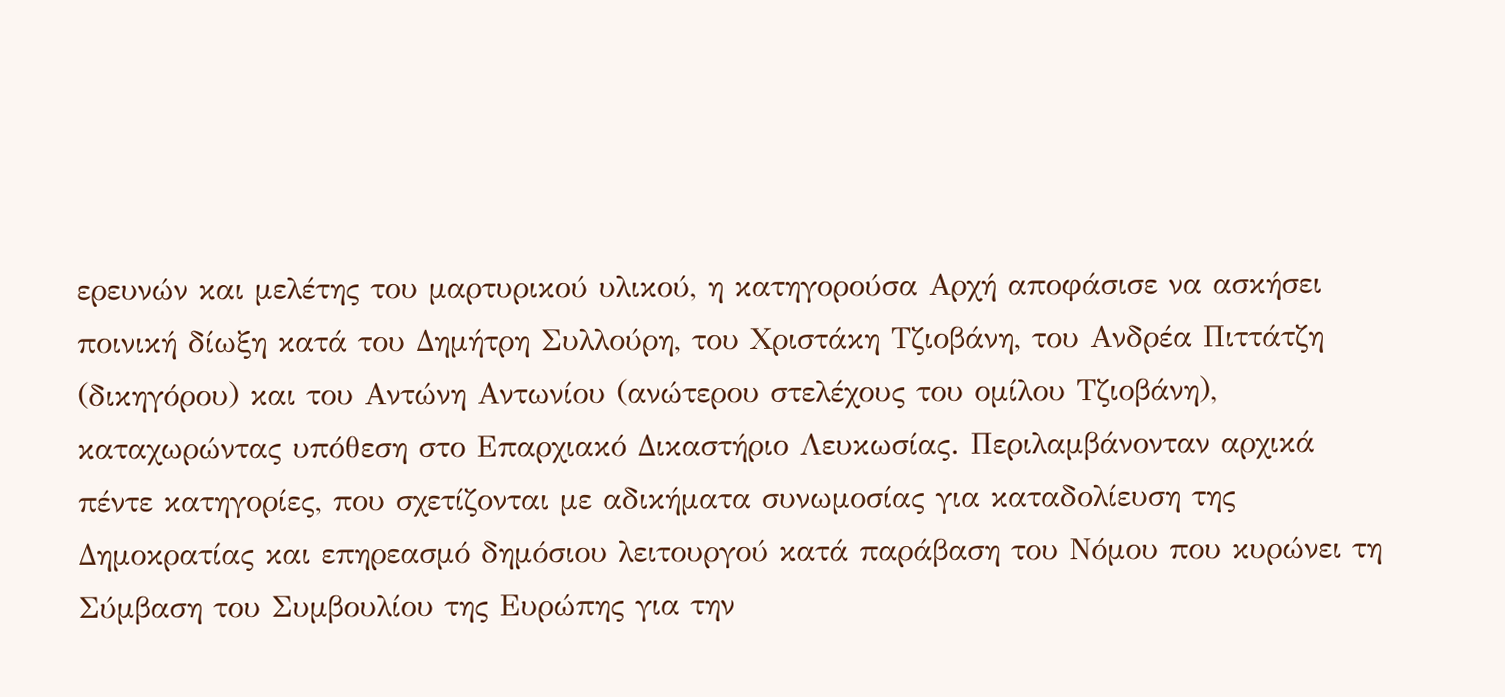ερευνών και μελέτης του μαρτυρικού υλικού, η κατηγορούσα Αρχή αποφάσισε να ασκήσει ποινική δίωξη κατά του Δημήτρη Συλλούρη, του Χριστάκη Τζιοβάνη, του Ανδρέα Πιττάτζη (δικηγόρου) και του Αντώνη Αντωνίου (ανώτερου στελέχους του ομίλου Τζιοβάνη), καταχωρώντας υπόθεση στο Επαρχιακό Δικαστήριο Λευκωσίας. Περιλαμβάνονταν αρχικά πέντε κατηγορίες, που σχετίζονται με αδικήματα συνωμοσίας για καταδολίευση της Δημοκρατίας και επηρεασμό δημόσιου λειτουργού κατά παράβαση του Νόμου που κυρώνει τη Σύμβαση του Συμβουλίου της Ευρώπης για την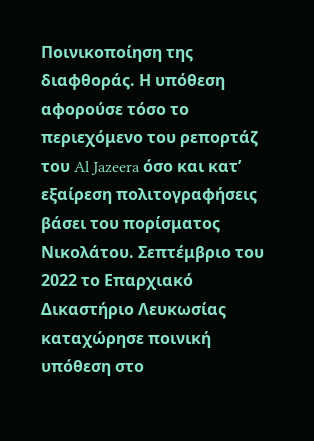Ποινικοποίηση της διαφθοράς. Η υπόθεση αφορούσε τόσο το περιεχόμενο του ρεπορτάζ του Al Jazeera όσο και κατ’ εξαίρεση πολιτογραφήσεις βάσει του πορίσματος Νικολάτου. Σεπτέμβριο του 2022 το Επαρχιακό Δικαστήριο Λευκωσίας καταχώρησε ποινική υπόθεση στο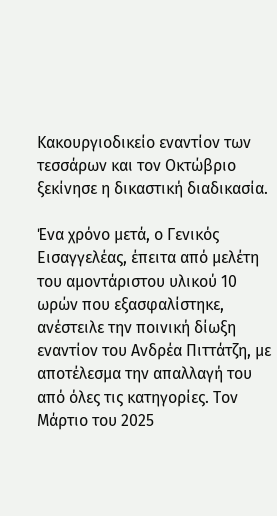Κακουργιοδικείο εναντίον των τεσσάρων και τον Οκτώβριο ξεκίνησε η δικαστική διαδικασία.

Ένα χρόνο μετά, ο Γενικός Εισαγγελέας, έπειτα από μελέτη του αμοντάριστου υλικού 10 ωρών που εξασφαλίστηκε, ανέστειλε την ποινική δίωξη εναντίον του Ανδρέα Πιττάτζη, με αποτέλεσμα την απαλλαγή του από όλες τις κατηγορίες. Τον Μάρτιο του 2025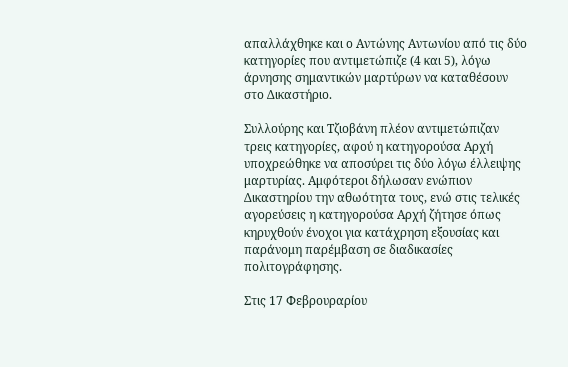απαλλάχθηκε και ο Αντώνης Αντωνίου από τις δύο κατηγορίες που αντιμετώπιζε (4 και 5), λόγω άρνησης σημαντικών μαρτύρων να καταθέσουν στο Δικαστήριο.

Συλλούρης και Τζιοβάνη πλέον αντιμετώπιζαν τρεις κατηγορίες, αφού η κατηγορούσα Αρχή υποχρεώθηκε να αποσύρει τις δύο λόγω έλλειψης μαρτυρίας. Αμφότεροι δήλωσαν ενώπιον Δικαστηρίου την αθωότητα τους, ενώ στις τελικές αγορεύσεις η κατηγορούσα Αρχή ζήτησε όπως κηρυχθούν ένοχοι για κατάχρηση εξουσίας και παράνομη παρέμβαση σε διαδικασίες πολιτογράφησης.

Στις 17 Φεβρουραρίου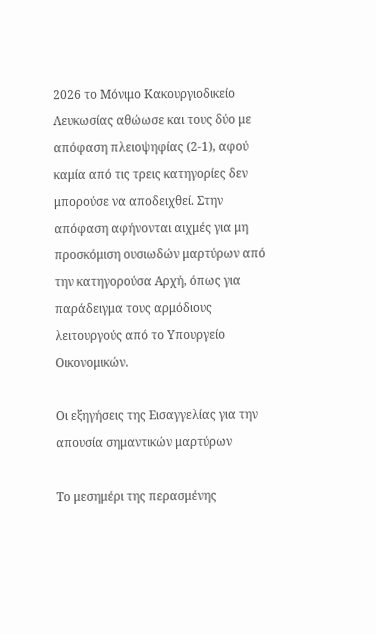2026 το Μόνιμο Κακουργιοδικείο Λευκωσίας αθώωσε και τους δύο με απόφαση πλειοψηφίας (2-1), αφού καμία από τις τρεις κατηγορίες δεν μπορούσε να αποδειχθεί. Στην απόφαση αφήνονται αιχμές για μη προσκόμιση ουσιωδών μαρτύρων από την κατηγορούσα Αρχή, όπως για παράδειγμα τους αρμόδιους λειτουργούς από το Υπουργείο Οικονομικών.

Οι εξηγήσεις της Εισαγγελίας για την απουσία σημαντικών μαρτύρων

Το μεσημέρι της περασμένης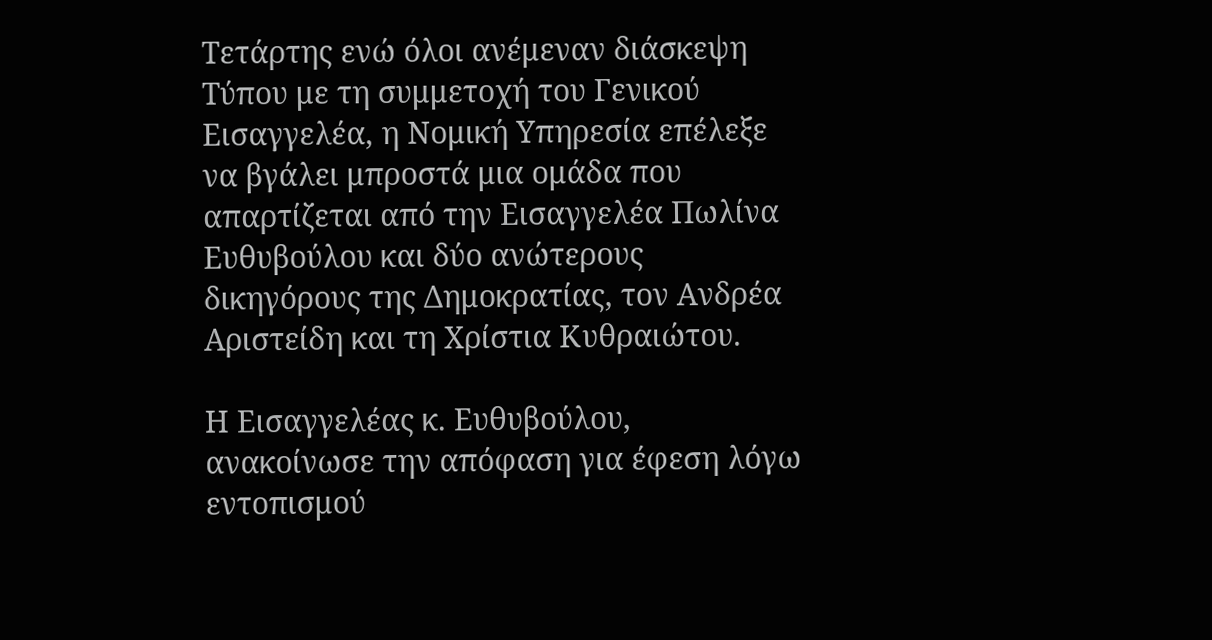Τετάρτης ενώ όλοι ανέμεναν διάσκεψη Τύπου με τη συμμετοχή του Γενικού Εισαγγελέα, η Νομική Υπηρεσία επέλεξε να βγάλει μπροστά μια ομάδα που απαρτίζεται από την Εισαγγελέα Πωλίνα Ευθυβούλου και δύο ανώτερους δικηγόρους της Δημοκρατίας, τον Ανδρέα Αριστείδη και τη Χρίστια Κυθραιώτου.

Η Εισαγγελέας κ. Ευθυβούλου, ανακοίνωσε την απόφαση για έφεση λόγω εντοπισμού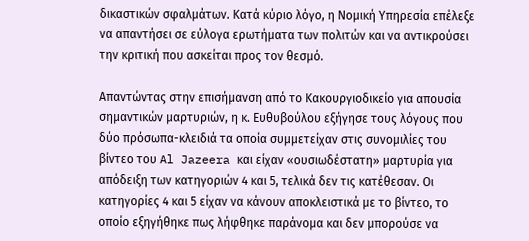δικαστικών σφαλμάτων. Κατά κύριο λόγο, η Νομική Υπηρεσία επέλεξε να απαντήσει σε εύλογα ερωτήματα των πολιτών και να αντικρούσει την κριτική που ασκείται προς τον θεσμό.

Απαντώντας στην επισήμανση από το Κακουργιοδικείο για απουσία σημαντικών μαρτυριών, η κ. Ευθυβούλου εξήγησε τους λόγους που δύο πρόσωπα-κλειδιά τα οποία συμμετείχαν στις συνομιλίες του βίντεο του Al Jazeera και είχαν «ουσιωδέστατη» μαρτυρία για απόδειξη των κατηγοριών 4 και 5, τελικά δεν τις κατέθεσαν. Οι κατηγορίες 4 και 5 είχαν να κάνουν αποκλειστικά με το βίντεο, το οποίο εξηγήθηκε πως λήφθηκε παράνομα και δεν μπορούσε να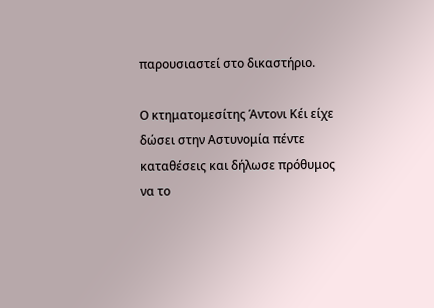παρουσιαστεί στο δικαστήριο.

Ο κτηματομεσίτης Άντονι Κέι είχε δώσει στην Αστυνομία πέντε καταθέσεις και δήλωσε πρόθυμος να το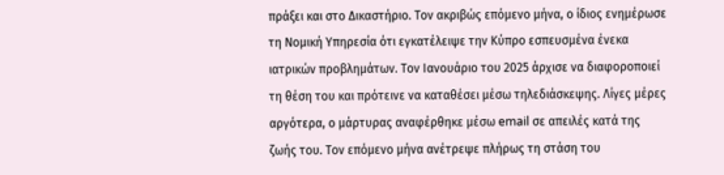πράξει και στο Δικαστήριο. Τον ακριβώς επόμενο μήνα, ο ίδιος ενημέρωσε τη Νομική Υπηρεσία ότι εγκατέλειψε την Κύπρο εσπευσμένα ένεκα ιατρικών προβλημάτων. Τον Ιανουάριο του 2025 άρχισε να διαφοροποιεί τη θέση του και πρότεινε να καταθέσει μέσω τηλεδιάσκεψης. Λίγες μέρες αργότερα, ο μάρτυρας αναφέρθηκε μέσω email σε απειλές κατά της ζωής του. Τον επόμενο μήνα ανέτρεψε πλήρως τη στάση του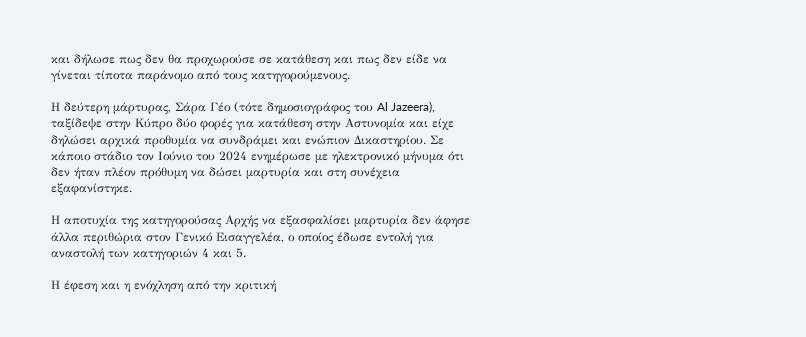και δήλωσε πως δεν θα προχωρούσε σε κατάθεση και πως δεν είδε να γίνεται τίποτα παράνομο από τους κατηγορούμενους.

Η δεύτερη μάρτυρας, Σάρα Γέο (τότε δημοσιογράφος του Al Jazeera), ταξίδεψε στην Κύπρο δύο φορές για κατάθεση στην Αστυνομία και είχε δηλώσει αρχικά προθυμία να συνδράμει και ενώπιον Δικαστηρίου. Σε κάποιο στάδιο τον Ιούνιο του 2024 ενημέρωσε με ηλεκτρονικό μήνυμα ότι δεν ήταν πλέον πρόθυμη να δώσει μαρτυρία και στη συνέχεια εξαφανίστηκε.

Η αποτυχία της κατηγορούσας Αρχής να εξασφαλίσει μαρτυρία δεν άφησε άλλα περιθώρια στον Γενικό Εισαγγελέα, ο οποίος έδωσε εντολή για αναστολή των κατηγοριών 4 και 5.

Η έφεση και η ενόχληση από την κριτική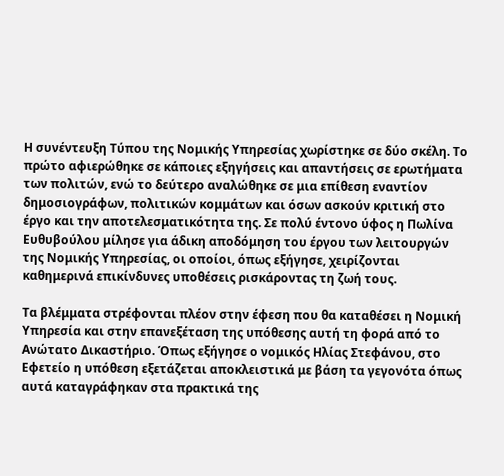Η συνέντευξη Τύπου της Νομικής Υπηρεσίας χωρίστηκε σε δύο σκέλη. Το πρώτο αφιερώθηκε σε κάποιες εξηγήσεις και απαντήσεις σε ερωτήματα των πολιτών, ενώ το δεύτερο αναλώθηκε σε μια επίθεση εναντίον δημοσιογράφων, πολιτικών κομμάτων και όσων ασκούν κριτική στο έργο και την αποτελεσματικότητα της. Σε πολύ έντονο ύφος η Πωλίνα Ευθυβούλου μίλησε για άδικη αποδόμηση του έργου των λειτουργών της Νομικής Υπηρεσίας, οι οποίοι, όπως εξήγησε, χειρίζονται καθημερινά επικίνδυνες υποθέσεις ρισκάροντας τη ζωή τους.

Τα βλέμματα στρέφονται πλέον στην έφεση που θα καταθέσει η Νομική Υπηρεσία και στην επανεξέταση της υπόθεσης αυτή τη φορά από το Ανώτατο Δικαστήριο. Όπως εξήγησε ο νομικός Ηλίας Στεφάνου, στο Εφετείο η υπόθεση εξετάζεται αποκλειστικά με βάση τα γεγονότα όπως αυτά καταγράφηκαν στα πρακτικά της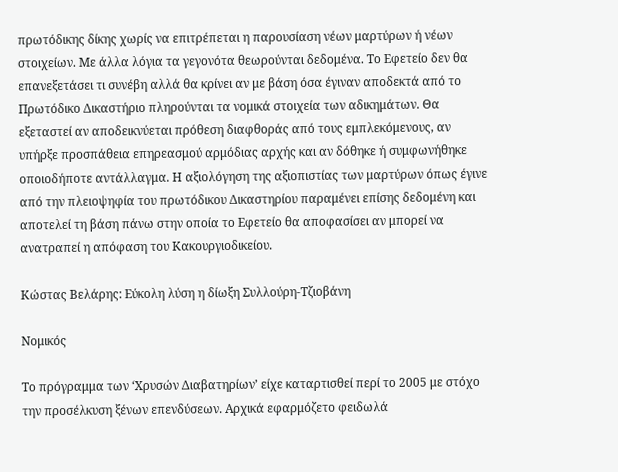πρωτόδικης δίκης χωρίς να επιτρέπεται η παρουσίαση νέων μαρτύρων ή νέων στοιχείων. Με άλλα λόγια τα γεγονότα θεωρούνται δεδομένα. Το Εφετείο δεν θα επανεξετάσει τι συνέβη αλλά θα κρίνει αν με βάση όσα έγιναν αποδεκτά από το Πρωτόδικο Δικαστήριο πληρούνται τα νομικά στοιχεία των αδικημάτων. Θα εξεταστεί αν αποδεικνύεται πρόθεση διαφθοράς από τους εμπλεκόμενους, αν υπήρξε προσπάθεια επηρεασμού αρμόδιας αρχής και αν δόθηκε ή συμφωνήθηκε οποιοδήποτε αντάλλαγμα. Η αξιολόγηση της αξιοπιστίας των μαρτύρων όπως έγινε από την πλειοψηφία του πρωτόδικου Δικαστηρίου παραμένει επίσης δεδομένη και αποτελεί τη βάση πάνω στην οποία το Εφετείο θα αποφασίσει αν μπορεί να ανατραπεί η απόφαση του Κακουργιοδικείου.

Κώστας Βελάρης: Εύκολη λύση η δίωξη Συλλούρη-Τζιοβάνη

Νομικός

Το πρόγραμμα των ‘Χρυσών Διαβατηρίων’ είχε καταρτισθεί περί το 2005 με στόχο την προσέλκυση ξένων επενδύσεων. Αρχικά εφαρμόζετο φειδωλά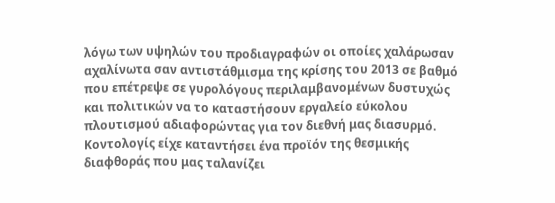λόγω των υψηλών του προδιαγραφών οι οποίες χαλάρωσαν αχαλίνωτα σαν αντιστάθμισμα της κρίσης του 2013 σε βαθμό που επέτρεψε σε γυρολόγους περιλαμβανομένων δυστυχώς και πολιτικών να το καταστήσουν εργαλείο εύκολου πλουτισμού αδιαφορώντας για τον διεθνή μας διασυρμό. Κοντολογίς είχε καταντήσει ένα προϊόν της θεσμικής διαφθοράς που μας ταλανίζει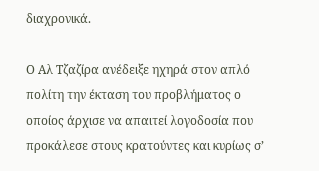διαχρονικά.

Ο Αλ Τζαζίρα ανέδειξε ηχηρά στον απλό πολίτη την έκταση του προβλήματος ο οποίος άρχισε να απαιτεί λογοδοσία που προκάλεσε στους κρατούντες και κυρίως σ’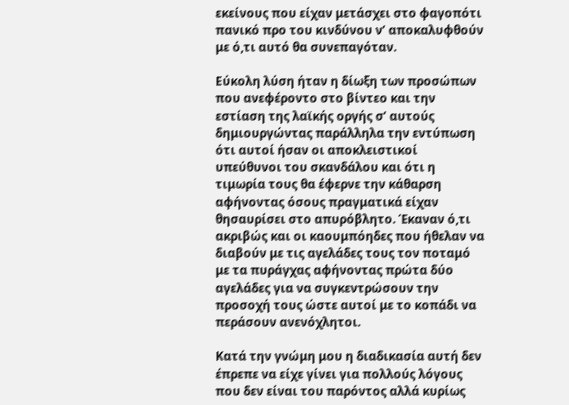εκείνους που είχαν μετάσχει στο φαγοπότι πανικό προ του κινδύνου ν’ αποκαλυφθούν με ό,τι αυτό θα συνεπαγόταν.

Εύκολη λύση ήταν η δίωξη των προσώπων που ανεφέροντο στο βίντεο και την εστίαση της λαϊκής οργής σ’ αυτούς δημιουργώντας παράλληλα την εντύπωση ότι αυτοί ήσαν οι αποκλειστικοί υπεύθυνοι του σκανδάλου και ότι η τιμωρία τους θα έφερνε την κάθαρση αφήνοντας όσους πραγματικά είχαν θησαυρίσει στο απυρόβλητο. Έκαναν ό,τι ακριβώς και οι καουμπόηδες που ήθελαν να διαβούν με τις αγελάδες τους τον ποταμό με τα πυράγχας αφήνοντας πρώτα δύο αγελάδες για να συγκεντρώσουν την προσοχή τους ώστε αυτοί με το κοπάδι να περάσουν ανενόχλητοι.

Κατά την γνώμη μου η διαδικασία αυτή δεν έπρεπε να είχε γίνει για πολλούς λόγους που δεν είναι του παρόντος αλλά κυρίως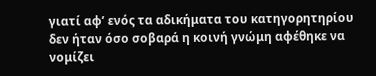γιατί αφ’ ενός τα αδικήματα του κατηγορητηρίου δεν ήταν όσο σοβαρά η κοινή γνώμη αφέθηκε να νομίζει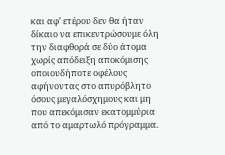και αφ’ ετέρου δεν θα ήταν δίκαιο να επικεντρώσουμε όλη την διαφθορά σε δύο άτομα χωρίς απόδειξη αποκόμισης οποιουδήποτε οφέλους αφήνοντας στο απυρόβλητο όσους μεγαλόσχημους και μη που απεκόμισαν εκατομμύρια από το αμαρτωλό πρόγραμμα.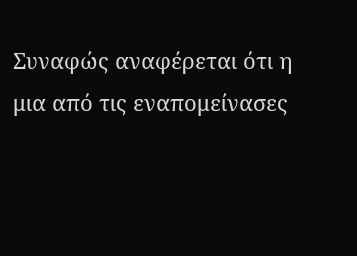Συναφώς αναφέρεται ότι η μια από τις εναπομείνασες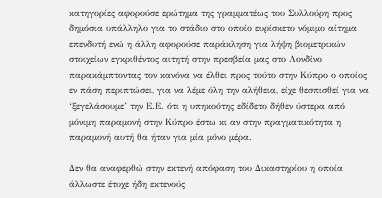κατηγορίες αφορούσε ερώτημα της γραμματέως του Συλλούρη προς δημόσια υπάλληλο για το στάδιο στο οποίο ευρίσκετο νόμιμο αίτημα επενδυτή ενώ η άλλη αφορούσε παράκληση για λήψη βιομετρικών στοιχείων εγκριθέντος αιτητή στην πρεσβεία μας στο Λονδίνο παρακάμπτοντας τον κανόνα να έλθει προς τούτο στην Κύπρο ο οποίος εν πάση περιπτώσει, για να λέμε όλη την αλήθεια, είχε θεσπισθεί για να ‘ξεγελάσουμε’ την Ε.Ε. ότι η υπηκοότης εδίδετο δήθεν ύστερα από μόνιμη παραμονή στην Κύπρο έστω κι αν στην πραγματικότητα η παραμονή αυτή θα ήταν για μία μόνο μέρα.

Δεν θα αναφερθώ στην εκτενή απόφαση του Δικαστηρίου η οποία άλλωστε έτυχε ήδη εκτενούς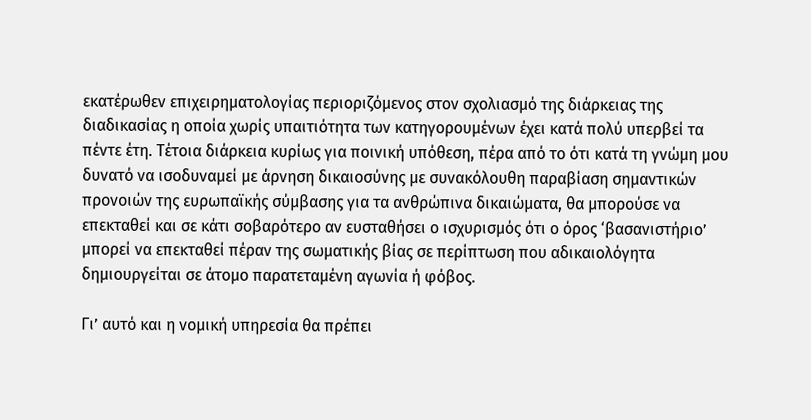εκατέρωθεν επιχειρηματολογίας περιοριζόμενος στον σχολιασμό της διάρκειας της διαδικασίας η οποία χωρίς υπαιτιότητα των κατηγορουμένων έχει κατά πολύ υπερβεί τα πέντε έτη. Τέτοια διάρκεια κυρίως για ποινική υπόθεση, πέρα από το ότι κατά τη γνώμη μου δυνατό να ισοδυναμεί με άρνηση δικαιοσύνης με συνακόλουθη παραβίαση σημαντικών προνοιών της ευρωπαϊκής σύμβασης για τα ανθρώπινα δικαιώματα, θα μπορούσε να επεκταθεί και σε κάτι σοβαρότερο αν ευσταθήσει ο ισχυρισμός ότι ο όρος ‘βασανιστήριο’ μπορεί να επεκταθεί πέραν της σωματικής βίας σε περίπτωση που αδικαιολόγητα δημιουργείται σε άτομο παρατεταμένη αγωνία ή φόβος.

Γι’ αυτό και η νομική υπηρεσία θα πρέπει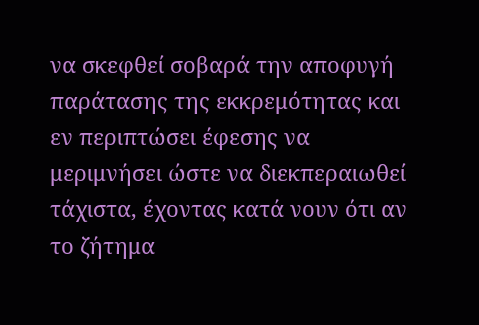να σκεφθεί σοβαρά την αποφυγή παράτασης της εκκρεμότητας και εν περιπτώσει έφεσης να μεριμνήσει ώστε να διεκπεραιωθεί τάχιστα, έχοντας κατά νουν ότι αν το ζήτημα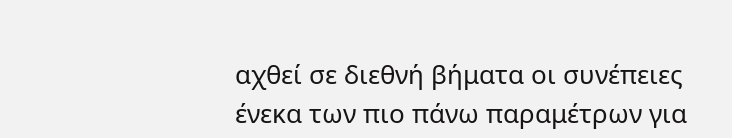αχθεί σε διεθνή βήματα οι συνέπειες ένεκα των πιο πάνω παραμέτρων για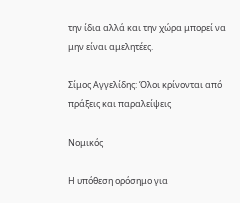την ίδια αλλά και την χώρα μπορεί να μην είναι αμελητέες.

Σίμος Αγγελίδης: Όλοι κρίνονται από πράξεις και παραλείψεις

Νομικός

Η υπόθεση ορόσημο για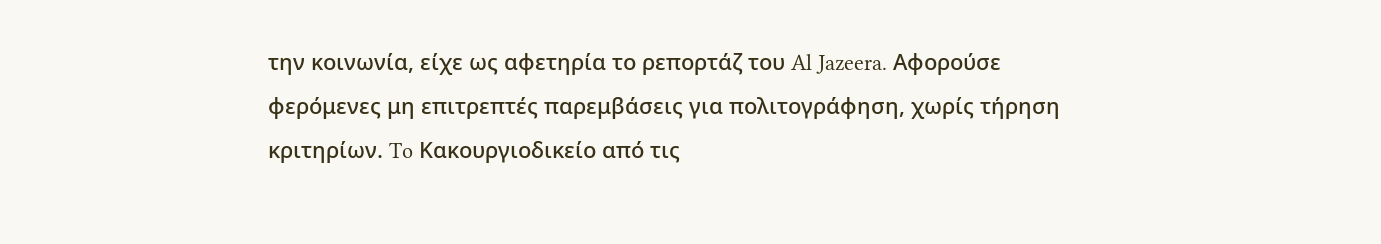την κοινωνία, είχε ως αφετηρία το ρεπορτάζ του Al Jazeera. Αφορούσε φερόμενες μη επιτρεπτές παρεμβάσεις για πολιτογράφηση, χωρίς τήρηση κριτηρίων. To Κακουργιοδικείο από τις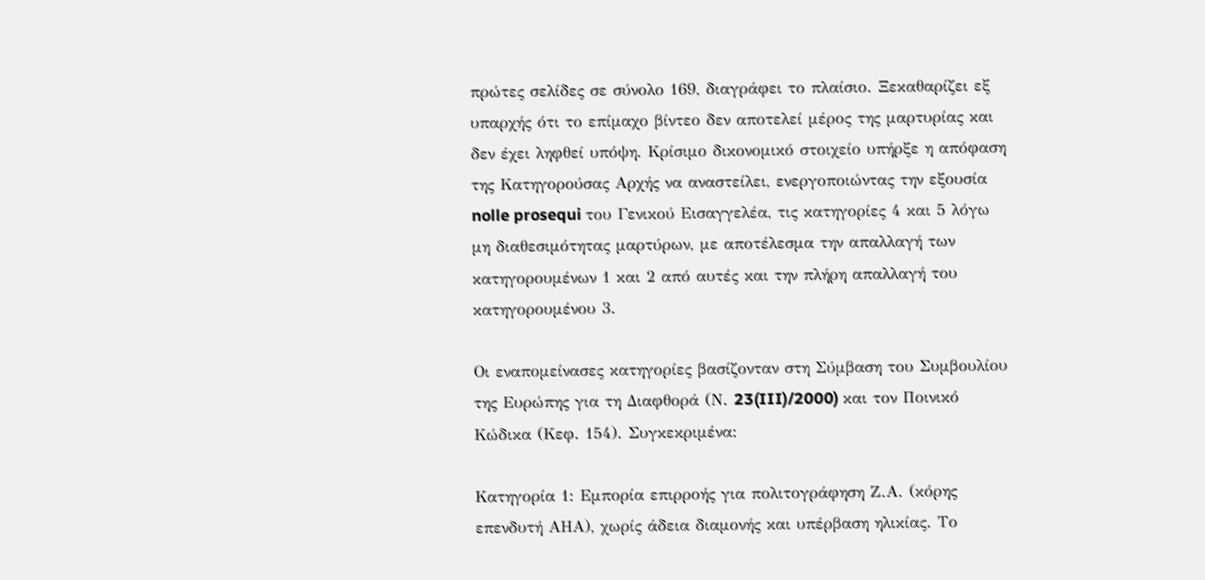πρώτες σελίδες σε σύνολο 169, διαγράφει το πλαίσιο. Ξεκαθαρίζει εξ υπαρχής ότι το επίμαχο βίντεο δεν αποτελεί μέρος της μαρτυρίας και δεν έχει ληφθεί υπόψη. Κρίσιμο δικονομικό στοιχείο υπήρξε η απόφαση της Κατηγορούσας Αρχής να αναστείλει, ενεργοποιώντας την εξουσία nolle prosequi του Γενικού Εισαγγελέα, τις κατηγορίες 4 και 5 λόγω μη διαθεσιμότητας μαρτύρων, με αποτέλεσμα την απαλλαγή των κατηγορουμένων 1 και 2 από αυτές και την πλήρη απαλλαγή του κατηγορουμένου 3.

Οι εναπομείνασες κατηγορίες βασίζονταν στη Σύμβαση του Συμβουλίου της Ευρώπης για τη Διαφθορά (Ν. 23(III)/2000) και τον Ποινικό Κώδικα (Κεφ. 154). Συγκεκριμένα:

Κατηγορία 1: Εμπορία επιρροής για πολιτογράφηση Ζ.Α. (κόρης επενδυτή ΑΗΑ), χωρίς άδεια διαμονής και υπέρβαση ηλικίας. Το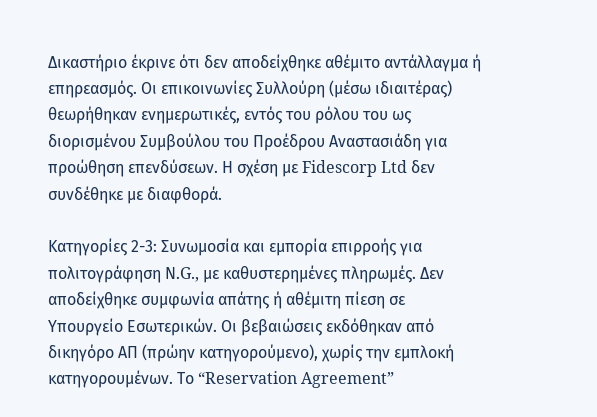Δικαστήριο έκρινε ότι δεν αποδείχθηκε αθέμιτο αντάλλαγμα ή επηρεασμός. Οι επικοινωνίες Συλλούρη (μέσω ιδιαιτέρας) θεωρήθηκαν ενημερωτικές, εντός του ρόλου του ως διορισμένου Συμβούλου του Προέδρου Αναστασιάδη για προώθηση επενδύσεων. Η σχέση με Fidescorp Ltd δεν συνδέθηκε με διαφθορά.

Κατηγορίες 2-3: Συνωμοσία και εμπορία επιρροής για πολιτογράφηση Ν.G., με καθυστερημένες πληρωμές. Δεν αποδείχθηκε συμφωνία απάτης ή αθέμιτη πίεση σε Υπουργείο Εσωτερικών. Οι βεβαιώσεις εκδόθηκαν από δικηγόρο ΑΠ (πρώην κατηγορούμενο), χωρίς την εμπλοκή κατηγορουμένων. Το “Reservation Agreement”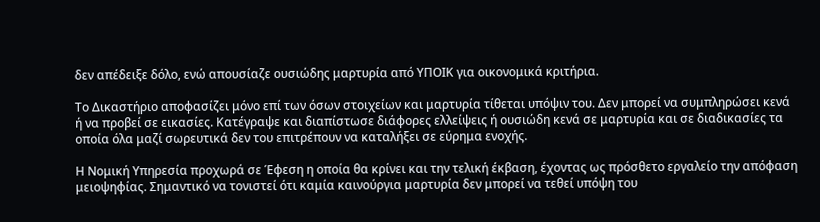δεν απέδειξε δόλο, ενώ απουσίαζε ουσιώδης μαρτυρία από ΥΠΟΙΚ για οικονομικά κριτήρια.

Το Δικαστήριο αποφασίζει μόνο επί των όσων στοιχείων και μαρτυρία τίθεται υπόψιν του. Δεν μπορεί να συμπληρώσει κενά ή να προβεί σε εικασίες. Κατέγραψε και διαπίστωσε διάφορες ελλείψεις ή ουσιώδη κενά σε μαρτυρία και σε διαδικασίες τα οποία όλα μαζί σωρευτικά δεν του επιτρέπουν να καταλήξει σε εύρημα ενοχής.

Η Νομική Υπηρεσία προχωρά σε Έφεση η οποία θα κρίνει και την τελική έκβαση, έχοντας ως πρόσθετο εργαλείο την απόφαση μειοψηφίας. Σημαντικό να τονιστεί ότι καμία καινούργια μαρτυρία δεν μπορεί να τεθεί υπόψη του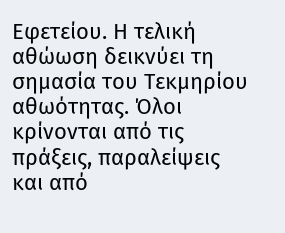Εφετείου. Η τελική αθώωση δεικνύει τη σημασία του Τεκμηρίου αθωότητας. Όλοι κρίνονται από τις πράξεις, παραλείψεις και από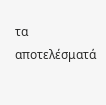τα αποτελέσματά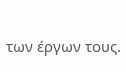των έργων τους.